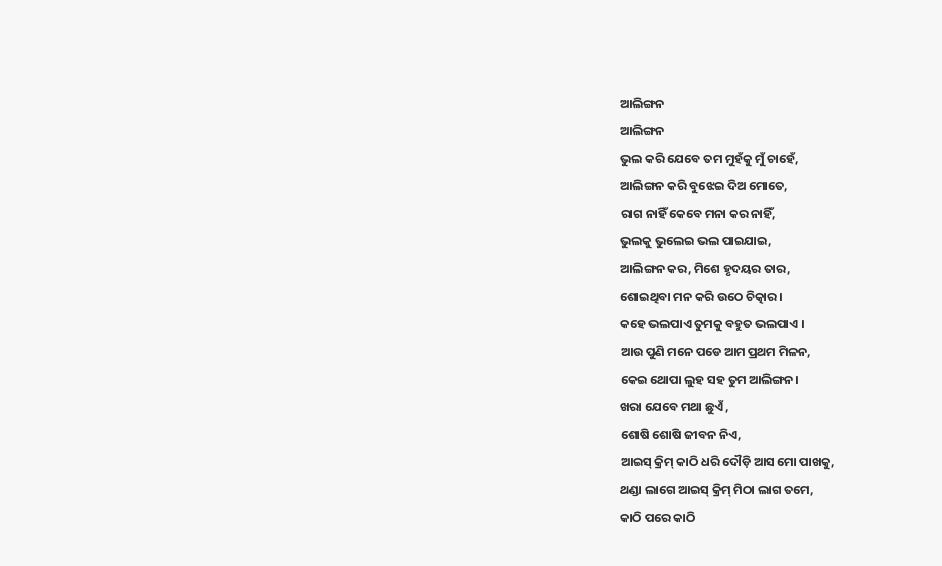ଆଲିଙ୍ଗନ
ଆଲିଙ୍ଗନ
ଭୁଲ କରି ଯେବେ ତମ ମୁହଁକୁ ମୁଁ ଚାହେଁ,
ଆଲିଙ୍ଗନ କରି ବୁଝେଇ ଦିଅ ମୋତେ,
ରାଗ ନାହିଁ କେବେ ମନା କର ନାହିଁ,
ଭୁଲକୁ ଭୁଲେଇ ଭଲ ପାଇଯାଇ,
ଆଲିଙ୍ଗନ କର, ମିଶେ ହୃଦୟର ତାର,
ଶୋଇଥିବା ମନ କରି ଉଠେ ଚିତ୍କାର।
କହେ ଭଲପାଏ ତୁମକୁ ବହୁତ ଭଲପାଏ ।
ଆଉ ପୁଣି ମନେ ପଡେ ଆମ ପ୍ରଥମ ମିଳନ,
କେଇ ଥୋପା ଲୁହ ସହ ତୁମ ଆଲିଙ୍ଗନ।
ଖରା ଯେବେ ମଥା ଛୁଏଁ ,
ଶୋଷି ଶୋଷି ଜୀବନ ନିଏ,
ଆଇସ୍ କ୍ରିମ୍ କାଠି ଧରି ଦୌଡ଼ି ଆସ ମୋ ପାଖକୁ,
ଥଣ୍ଡା ଲାଗେ ଆଇସ୍ କ୍ରିମ୍ ମିଠା ଲାଗ ତମେ,
କାଠି ପରେ କାଠି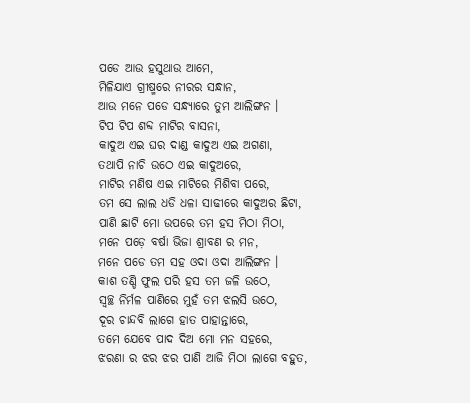ପଡେ ଆଉ ହସୁଥାଉ ଆମେ,
ମିଳିଯାଏ ଗ୍ରୀଷ୍ମରେ ନୀରର ସନ୍ଧାନ,
ଆଉ ମନେ ପଡେ ସନ୍ଧ୍ୟାରେ ତୁମ ଆଲିଙ୍ଗନ ।
ଟିପ ଟିପ ଶବ୍ଦ ମାଟିର ବାସନା,
କାଦୁଅ ଏଇ ଘର ଦାଣ୍ଡ କାଦୁଅ ଏଇ ଅଗଣା,
ତଥାପି ନାଚି ଉଠେ ଏଇ କାଦୁଅରେ,
ମାଟିର ମଣିଷ ଏଇ ମାଟିରେ ମିଶିବା ପରେ,
ତମ ସେ ଲାଲ ଧଡି ଧଳା ସାଢୀରେ କାଦୁଅର ଛିଟା,
ପାଣି ଛାଟି ମୋ ଉପରେ ତମ ହସ ମିଠା ମିଠା,
ମନେ ପଡ଼େ ବର୍ଷା ଭିଜା ଶ୍ରାବଣ ର ମନ,
ମନେ ପଡେ ତମ ସହ ଓଦା ଓଦା ଆଲିଙ୍ଗନ ।
କାଶ ତଣ୍ଡି ଫୁଲ ପରି ହସ ତମ ଜଳି ଉଠେ,
ସ୍ଵଚ୍ଛ ନିର୍ମଳ ପାଣିରେ ମୁହଁ ତମ ଝଲସି ଉଠେ,
ଦୂର ଚାନ୍ଦବି ଲାଗେ ହାତ ପାହାନ୍ତାରେ,
ତମେ ଯେବେ ପାଦ ଦିଅ ମୋ ମନ ସହରେ,
ଝରଣା ର ଝର ଝର ପାଣି ଆଜି ମିଠା ଲାଗେ ବହୁତ,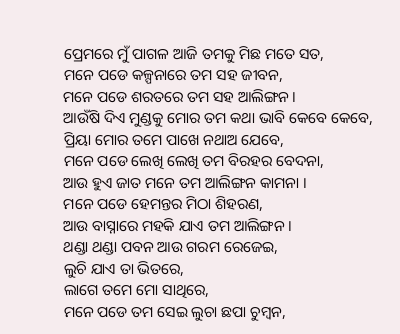ପ୍ରେମରେ ମୁଁ ପାଗଳ ଆଜି ତମକୁ ମିଛ ମତେ ସତ,
ମନେ ପଡେ କଳ୍ପନାରେ ତମ ସହ ଜୀବନ,
ମନେ ପଡେ ଶରତରେ ତମ ସହ ଆଲିଙ୍ଗନ ।
ଆଉଁଷି ଦିଏ ମୁଣ୍ଡକୁ ମୋର ତମ କଥା ଭାବି କେବେ କେବେ,
ପ୍ରିୟା ମୋର ତମେ ପାଖେ ନଥାଅ ଯେବେ,
ମନେ ପଡେ ଲେଖି ଲେଖି ତମ ବିରହର ବେଦନା,
ଆଉ ହୁଏ ଜାତ ମନେ ତମ ଆଲିଙ୍ଗନ କାମନା ।
ମନେ ପଡେ ହେମନ୍ତର ମିଠା ଶିହରଣ,
ଆଉ ବାସ୍ନାରେ ମହକି ଯାଏ ତମ ଆଲିଙ୍ଗନ ।
ଥଣ୍ଡା ଥଣ୍ଡା ପବନ ଆଉ ଗରମ ରେଜେଇ,
ଲୁଚି ଯାଏ ତା ଭିତରେ,
ଲାଗେ ତମେ ମୋ ସାଥିରେ,
ମନେ ପଡେ ତମ ସେଇ ଲୁଚା ଛପା ଚୁମ୍ବନ,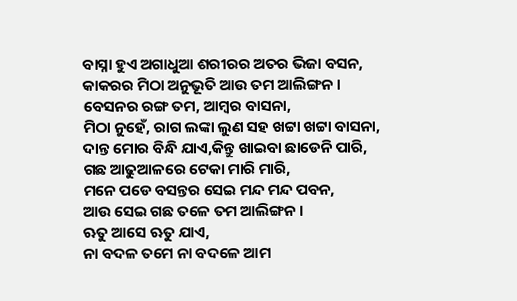ବାସ୍ନା ହୁଏ ଅଗାଧୁଆ ଶରୀରର ଅତର ଭିଜା ବସନ,
କାକରର ମିଠା ଅନୁଭୂତି ଆଉ ତମ ଆଲିଙ୍ଗନ ।
ବେସନର ରଙ୍ଗ ତମ, ଆମ୍ବର ବାସନା,
ମିଠା ନୁହେଁ, ରାଗ ଲଙ୍କା ଲୁଣ ସହ ଖଟ୍ଟା ଖଟ୍ଟା ବାସନା,
ଦାନ୍ତ ମୋର ବିନ୍ଧି ଯାଏ,କିନ୍ତୁ ଖାଇବା ଛାଡେନି ପାରି,
ଗଛ ଆଢୁଆଳରେ ଟେକା ମାରି ମାରି,
ମନେ ପଡେ ବସନ୍ତର ସେଇ ମନ୍ଦ ମନ୍ଦ ପବନ,
ଆଉ ସେଇ ଗଛ ତଳେ ତମ ଆଲିଙ୍ଗନ ।
ଋତୁ ଆସେ ଋତୁ ଯାଏ,
ନା ବଦଳ ତମେ ନା ବଦଳେ ଆମ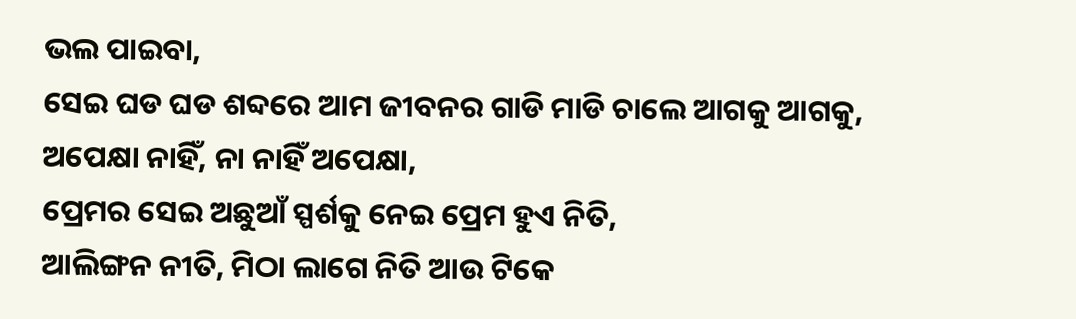ଭଲ ପାଇବା,
ସେଇ ଘଡ ଘଡ ଶବ୍ଦରେ ଆମ ଜୀବନର ଗାଡି ମାଡି ଚାଲେ ଆଗକୁ ଆଗକୁ,
ଅପେକ୍ଷା ନାହିଁ, ନା ନାହିଁ ଅପେକ୍ଷା,
ପ୍ରେମର ସେଇ ଅଛୁଆଁ ସ୍ପର୍ଶକୁ ନେଇ ପ୍ରେମ ହୁଏ ନିତି,
ଆଲିଙ୍ଗନ ନୀତି, ମିଠା ଲାଗେ ନିତି ଆଉ ଟିକେ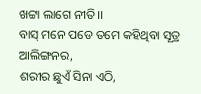ଖଟ୍ଟା ଲାଗେ ନୀତି।।
ବାସ୍ ମନେ ପଡେ ତମେ କହିଥିବା ସୂତ୍ର ଆଲିଙ୍ଗନର,
ଶରୀର ଛୁଏଁ ସିନା ଏଠି,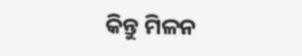କିନ୍ତୁ ମିଳନ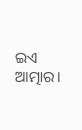ଇଏ ଆତ୍ମାର।